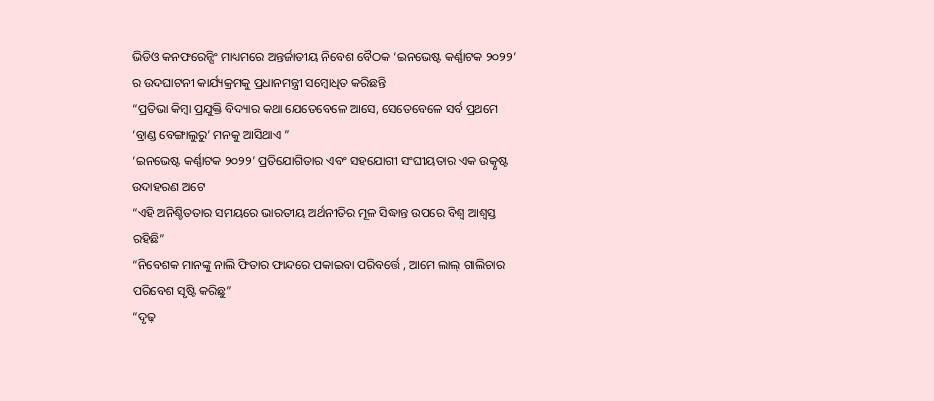ଭିଡିଓ କନଫରେନ୍ସିଂ ମାଧ୍ୟମରେ ଅନ୍ତର୍ଜାତୀୟ ନିବେଶ ବୈଠକ ‘ଇନଭେଷ୍ଟ କର୍ଣ୍ଣାଟକ ୨୦୨୨’ ର ଉଦଘାଟନୀ କାର୍ଯ୍ୟକ୍ରମକୁ ପ୍ରଧାନମନ୍ତ୍ରୀ ସମ୍ବୋଧିତ କରିଛନ୍ତି
“ପ୍ରତିଭା କିମ୍ବା ପ୍ରଯୁକ୍ତି ବିଦ୍ୟାର କଥା ଯେତେବେଳେ ଆସେ, ସେତେବେଳେ ସର୍ବ ପ୍ରଥମେ ‘ବ୍ରାଣ୍ଡ ବେଙ୍ଗାଲୁରୁ’ ମନକୁ ଆସିଥାଏ ”
‘ଇନଭେଷ୍ଟ କର୍ଣ୍ଣାଟକ ୨୦୨୨’ ପ୍ରତିଯୋଗିତାର ଏବଂ ସହଯୋଗୀ ସଂଘୀୟତାର ଏକ ଉତ୍କୃଷ୍ଟ ଉଦାହରଣ ଅଟେ
“ଏହି ଅନିଶ୍ଚିତତାର ସମୟରେ ଭାରତୀୟ ଅର୍ଥନୀତିର ମୂଳ ସିଦ୍ଧାନ୍ତ ଉପରେ ବିଶ୍ୱ ଆଶ୍ୱସ୍ତ ରହିଛି”
“ନିବେଶକ ମାନଙ୍କୁ ନାଲି ଫିତାର ଫାନ୍ଦରେ ପକାଇବା ପରିବର୍ତ୍ତେ , ଆମେ ଲାଲ୍ ଗାଲିଚାର ପରିବେଶ ସୃଷ୍ଟି କରିଛୁ”
“ଦୃଢ଼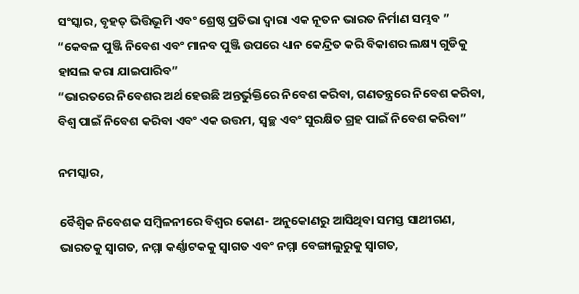ସଂସ୍କାର, ବୃହତ୍ ଭିତ୍ତିଭୂମି ଏବଂ ଶ୍ରେଷ୍ଠ ପ୍ରତିଭା ଦ୍ୱାରା ଏକ ନୂତନ ଭାରତ ନିର୍ମାଣ ସମ୍ଭବ ”
“କେବଳ ପୁଞ୍ଜି ନିବେଶ ଏବଂ ମାନବ ପୁଞ୍ଜି ଉପରେ ଧ୍ୟାନ କେନ୍ଦ୍ରିତ କରି ବିକାଶର ଲକ୍ଷ୍ୟ ଗୁଡିକୁ ହାସଲ କରା ଯାଇପାରିବ”
“ଭାରତରେ ନିବେଶର ଅର୍ଥ ହେଉଛି ଅନ୍ତର୍ଭୁକ୍ତିରେ ନିବେଶ କରିବା, ଗଣତନ୍ତ୍ରରେ ନିବେଶ କରିବା, ବିଶ୍ୱ ପାଇଁ ନିବେଶ କରିବା ଏବଂ ଏକ ଉତ୍ତମ, ସ୍ୱଚ୍ଛ ଏବଂ ସୁରକ୍ଷିତ ଗ୍ରହ ପାଇଁ ନିବେଶ କରିବା”

ନମସ୍କାର,

ବୈଶ୍ୱିକ ନିବେଶକ ସମ୍ବିଳନୀରେ ବିଶ୍ୱର କୋଣ- ଅନୁକୋଣରୁ ଆସିଥିବା ସମସ୍ତ ସାଥୀଗଣ, ଭାରତକୁ ସ୍ୱାଗତ, ନମ୍ମା କର୍ଣ୍ଣାଟକକୁ ସ୍ୱାଗତ ଏବଂ ନମ୍ମା ବେଙ୍ଗାଲୁରୁକୁ ସ୍ୱାଗତ,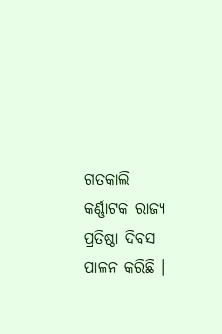ଗତକାଲି କର୍ଣ୍ଣାଟକ ରାଜ୍ୟ ପ୍ରତିଷ୍ଠା ଦିବସ ପାଳନ କରିଛି ।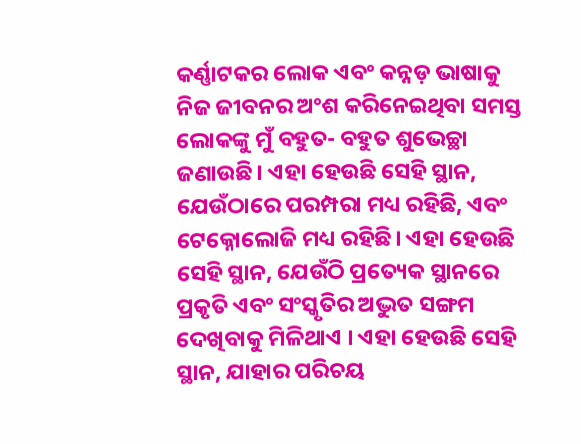କର୍ଣ୍ଣାଟକର ଲୋକ ଏବଂ କନ୍ନଡ଼ ଭାଷାକୁ ନିଜ ଜୀବନର ଅଂଶ କରିନେଇଥିବା ସମସ୍ତ ଲୋକଙ୍କୁ ମୁଁ ବହୁତ- ବହୁତ ଶୁଭେଚ୍ଛା ଜଣାଉଛି। ଏହା ହେଉଛି ସେହି ସ୍ଥାନ, ଯେଉଁଠାରେ ପରମ୍ପରା ମଧ୍ୟ ରହିଛି, ଏବଂ ଟେକ୍ନୋଲୋଜି ମଧ୍ୟ ରହିଛି। ଏହା ହେଉଛି ସେହି ସ୍ଥାନ, ଯେଉଁଠି ପ୍ରତ୍ୟେକ ସ୍ଥାନରେ ପ୍ରକୃତି ଏବଂ ସଂସ୍କୃତିର ଅଦ୍ଭୁତ ସଙ୍ଗମ ଦେଖିବାକୁ ମିଳିଥାଏ । ଏହା ହେଉଛି ସେହି ସ୍ଥାନ, ଯାହାର ପରିଚୟ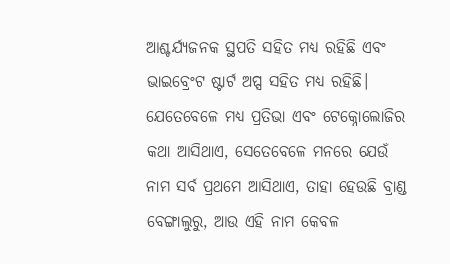ଆଶ୍ଚର୍ଯ୍ୟଜନକ ସ୍ଥପତି ସହିତ ମଧ୍ୟ ରହିଛି ଏବଂ ଭାଇବ୍ରେଂଟ ଷ୍ଟାର୍ଟ ଅପ୍ସ ସହିତ ମଧ୍ୟ ରହିଛି। ଯେତେବେଳେ ମଧ୍ୟ ପ୍ରତିଭା ଏବଂ ଟେକ୍ନୋଲୋଜିର କଥା ଆସିଥାଏ, ସେତେବେଳେ ମନରେ ଯେଉଁ ନାମ ସର୍ବ ପ୍ରଥମେ ଆସିଥାଏ, ତାହା ହେଉଛି ବ୍ରାଣ୍ଡ ବେଙ୍ଗାଲୁରୁ, ଆଉ ଏହି ନାମ କେବଳ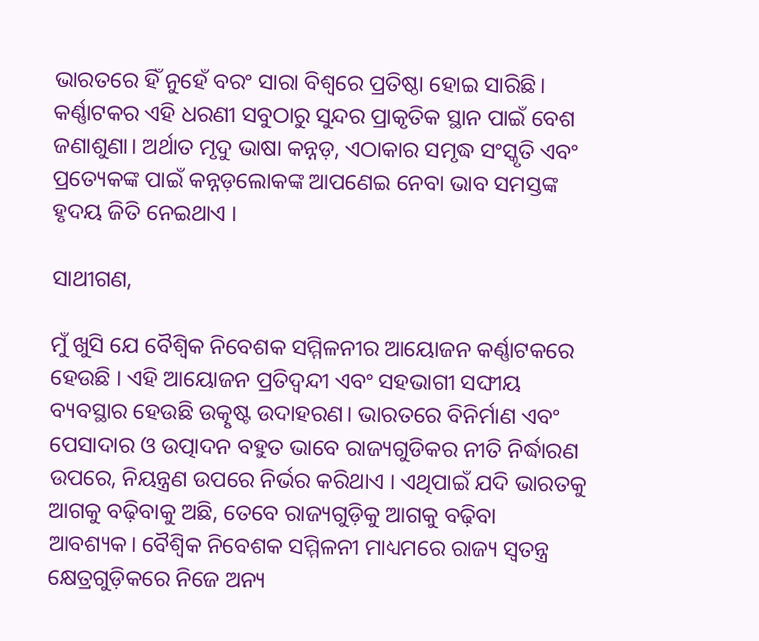ଭାରତରେ ହିଁ ନୁହେଁ ବରଂ ସାରା ବିଶ୍ୱରେ ପ୍ରତିଷ୍ଠା ହୋଇ ସାରିଛି। କର୍ଣ୍ଣାଟକର ଏହି ଧରଣୀ ସବୁଠାରୁ ସୁନ୍ଦର ପ୍ରାକୃତିକ ସ୍ଥାନ ପାଇଁ ବେଶ ଜଣାଶୁଣା। ଅର୍ଥାତ ମୃଦୁ ଭାଷା କନ୍ନଡ଼, ଏଠାକାର ସମୃଦ୍ଧ ସଂସ୍କୃତି ଏବଂ ପ୍ରତ୍ୟେକଙ୍କ ପାଇଁ କନ୍ନଡ଼ଲୋକଙ୍କ ଆପଣେଇ ନେବା ଭାବ ସମସ୍ତଙ୍କ ହୃଦୟ ଜିତି ନେଇଥାଏ ।

ସାଥୀଗଣ,

ମୁଁ ଖୁସି ଯେ ବୈଶ୍ୱିକ ନିବେଶକ ସମ୍ମିଳନୀର ଆୟୋଜନ କର୍ଣ୍ଣାଟକରେ ହେଉଛି । ଏହି ଆୟୋଜନ ପ୍ରତିଦ୍ୱନ୍ଦୀ ଏବଂ ସହଭାଗୀ ସଙ୍ଘୀୟ ବ୍ୟବସ୍ଥାର ହେଉଛି ଉତ୍କୃଷ୍ଟ ଉଦାହରଣ। ଭାରତରେ ବିନିର୍ମାଣ ଏବଂ ପେସାଦାର ଓ ଉତ୍ପାଦନ ବହୁତ ଭାବେ ରାଜ୍ୟଗୁଡିକର ନୀତି ନିର୍ଦ୍ଧାରଣ ଉପରେ, ନିୟନ୍ତ୍ରଣ ଉପରେ ନିର୍ଭର କରିଥାଏ । ଏଥିପାଇଁ ଯଦି ଭାରତକୁ ଆଗକୁ ବଢ଼ିବାକୁ ଅଛି, ତେବେ ରାଜ୍ୟଗୁଡ଼ିକୁ ଆଗକୁ ବଢ଼ିବା ଆବଶ୍ୟକ। ବୈଶ୍ୱିକ ନିବେଶକ ସମ୍ମିଳନୀ ମାଧ୍ୟମରେ ରାଜ୍ୟ ସ୍ୱତନ୍ତ୍ର କ୍ଷେତ୍ରଗୁଡ଼ିକରେ ନିଜେ ଅନ୍ୟ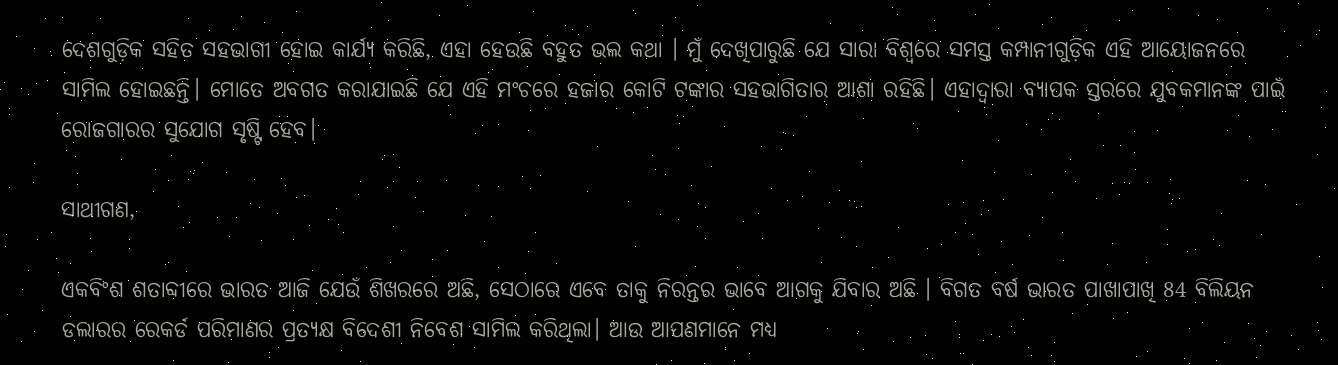ଦେଶଗୁଡ଼ିକ ସହିତ ସହଭାଗୀ ହୋଇ କାର୍ଯ୍ୟ କରିଛି, ଏହା ହେଉଛି ବହୁତ ଭଲ କଥା । ମୁଁ ଦେଖିପାରୁଛି ଯେ ସାରା ବିଶ୍ୱରେ ସମସ୍ତ କମ୍ପାନୀଗୁଡ଼ିକ ଏହି ଆୟୋଜନରେ ସାମିଲ ହୋଇଛନ୍ତି। ମୋତେ ଅବଗତ କରାଯାଇଛି ଯେ ଏହି ମଂଚରେ ହଜାର କୋଟି ଟଙ୍କାର ସହଭାଗିତାର ଆଶା ରହିଛି। ଏହାଦ୍ୱାରା ବ୍ୟାପକ ସ୍ତରରେ ଯୁବକମାନଙ୍କ ପାଇଁ ରୋଜଗାରର ସୁଯୋଗ ସୃଷ୍ଟି ହେବ।

ସାଥୀଗଣ,

ଏକବିଂଶ ଶତାବ୍ଦୀରେ ଭାରତ ଆଜି ଯେଉଁ ଶିଖରରେ ଅଛି, ସେଠାରେ ଏବେ ତାକୁ ନିରନ୍ତର ଭାବେ ଆଗକୁ ଯିବାର ଅଛି । ବିଗତ ବର୍ଷ ଭାରତ ପାଖାପାଖି 84 ବିଲିୟନ ଡଲାରର ରେକର୍ଡ ପରିମାଣର ପ୍ରତ୍ୟକ୍ଷ ବିଦେଶୀ ନିବେଶ ସାମିଲ କରିଥିଲା। ଆଉ ଆପଣମାନେ ମଧ୍ୟ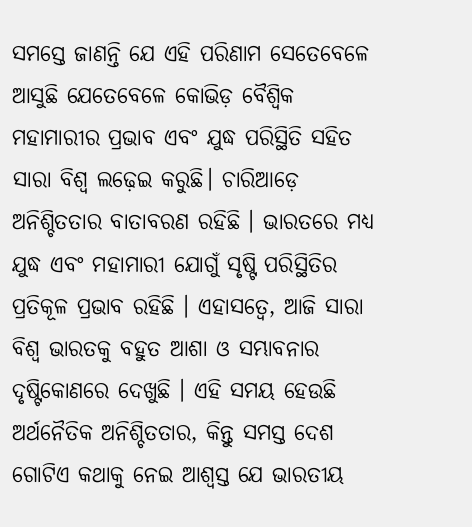ସମସ୍ତେ ଜାଣନ୍ତି ଯେ ଏହି ପରିଣାମ ସେତେବେଳେ ଆସୁଛି ଯେତେବେଳେ କୋଭିଡ଼ ବୈଶ୍ୱିକ ମହାମାରୀର ପ୍ରଭାବ ଏବଂ ଯୁଦ୍ଧ ପରିସ୍ଥିତି ସହିତ ସାରା ବିଶ୍ୱ ଲଢ଼େଇ କରୁଛି। ଚାରିଆଡ଼େ ଅନିଶ୍ଚିତତାର ବାତାବରଣ ରହିଛି । ଭାରତରେ ମଧ୍ୟ ଯୁଦ୍ଧ ଏବଂ ମହାମାରୀ ଯୋଗୁଁ ସୃଷ୍ଟି ପରିସ୍ଥିତିର ପ୍ରତିକୂଳ ପ୍ରଭାବ ରହିଛି । ଏହାସତ୍ୱେ, ଆଜି ସାରା ବିଶ୍ୱ ଭାରତକୁ ବହୁତ ଆଶା ଓ ସମ୍ଭାବନାର ଦୃଷ୍ଟିକୋଣରେ ଦେଖୁଛି । ଏହି ସମୟ ହେଉଛି ଅର୍ଥନୈତିକ ଅନିଶ୍ଚିତତାର, କିନ୍ତୁ ସମସ୍ତ ଦେଶ ଗୋଟିଏ କଥାକୁ ନେଇ ଆଶ୍ୱସ୍ତ ଯେ ଭାରତୀୟ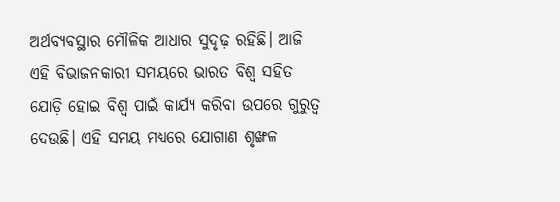ଅର୍ଥବ୍ୟବସ୍ଥାର ମୌଳିକ ଆଧାର ସୁଦୃଢ଼ ରହିଛି। ଆଜି ଏହି ବିଭାଜନକାରୀ ସମୟରେ ଭାରତ ବିଶ୍ୱ ସହିତ ଯୋଡ଼ି ହୋଇ ବିଶ୍ୱ ପାଇଁ କାର୍ଯ୍ୟ କରିବା ଉପରେ ଗୁରୁତ୍ୱ ଦେଉଛି। ଏହି ସମୟ ମଧ୍ୟରେ ଯୋଗାଣ ଶୃଙ୍ଖଳ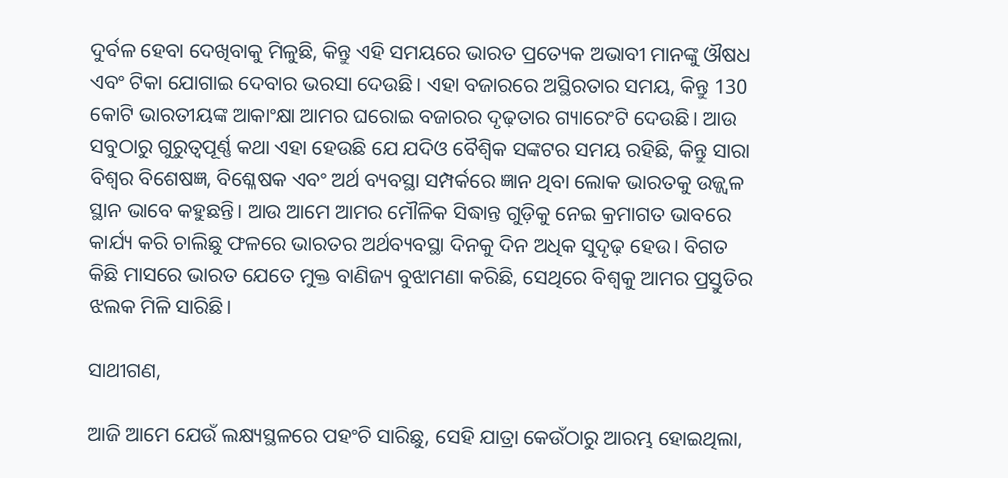ଦୁର୍ବଳ ହେବା ଦେଖିବାକୁ ମିଳୁଛି, କିନ୍ତୁ ଏହି ସମୟରେ ଭାରତ ପ୍ରତ୍ୟେକ ଅଭାବୀ ମାନଙ୍କୁ ଔଷଧ ଏବଂ ଟିକା ଯୋଗାଇ ଦେବାର ଭରସା ଦେଉଛି। ଏହା ବଜାରରେ ଅସ୍ଥିରତାର ସମୟ, କିନ୍ତୁ 130 କୋଟି ଭାରତୀୟଙ୍କ ଆକାଂକ୍ଷା ଆମର ଘରୋଇ ବଜାରର ଦୃଢ଼ତାର ଗ୍ୟାରେଂଟି ଦେଉଛି। ଆଉ ସବୁଠାରୁ ଗୁରୁତ୍ୱପୂର୍ଣ୍ଣ କଥା ଏହା ହେଉଛି ଯେ ଯଦିଓ ବୈଶ୍ୱିକ ସଙ୍କଟର ସମୟ ରହିଛି, କିନ୍ତୁ ସାରା ବିଶ୍ୱର ବିଶେଷଜ୍ଞ, ବିଶ୍ଳେଷକ ଏବଂ ଅର୍ଥ ବ୍ୟବସ୍ଥା ସମ୍ପର୍କରେ ଜ୍ଞାନ ଥିବା ଲୋକ ଭାରତକୁ ଉଜ୍ଜ୍ୱଳ ସ୍ଥାନ ଭାବେ କହୁଛନ୍ତି। ଆଉ ଆମେ ଆମର ମୌଳିକ ସିଦ୍ଧାନ୍ତ ଗୁଡ଼ିକୁ ନେଇ କ୍ରମାଗତ ଭାବରେ କାର୍ଯ୍ୟ କରି ଚାଲିଛୁ ଫଳରେ ଭାରତର ଅର୍ଥବ୍ୟବସ୍ଥା ଦିନକୁ ଦିନ ଅଧିକ ସୁଦୃଢ଼ ହେଉ। ବିଗତ କିଛି ମାସରେ ଭାରତ ଯେତେ ମୁକ୍ତ ବାଣିଜ୍ୟ ବୁଝାମଣା କରିଛି, ସେଥିରେ ବିଶ୍ୱକୁ ଆମର ପ୍ରସ୍ତୁତିର ଝଲକ ମିଳି ସାରିଛି।

ସାଥୀଗଣ,

ଆଜି ଆମେ ଯେଉଁ ଲକ୍ଷ୍ୟସ୍ଥଳରେ ପହଂଚି ସାରିଛୁ, ସେହି ଯାତ୍ରା କେଉଁଠାରୁ ଆରମ୍ଭ ହୋଇଥିଲା,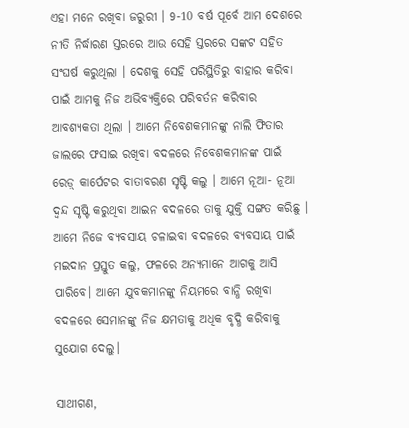ଏହା ମନେ ରଖିବା ଜରୁରୀ । 9-10 ବର୍ଷ ପୂର୍ବେ ଆମ ଦେଶରେ ନୀତି ନିର୍ଦ୍ଧାରଣ ସ୍ତରରେ ଆଉ ସେହି ସ୍ତରରେ ସଙ୍କଟ ସହିତ ସଂଘର୍ଷ କରୁଥିଲା । ଦେଶକୁ ସେହି ପରିସ୍ଥିତିରୁ ବାହାର କରିବା ପାଇଁ ଆମକୁ ନିଜ ଅଭିବ୍ୟକ୍ତିରେ ପରିବର୍ତନ କରିବାର ଆବଶ୍ୟକତା ଥିଲା । ଆମେ ନିବେଶକମାନଙ୍କୁ ନାଲି ଫିତାର ଜାଲରେ ଫସାଇ ରଖିବା ବଦଳରେ ନିବେଶକମାନଙ୍କ ପାଇଁ ରେଡ଼୍ କାର୍ପେଟର ବାତାବରଣ ସୃଷ୍ଟି କଲୁ । ଆମେ ନୂଆ- ନୂଆ ଦ୍ୱନ୍ଦ ସୃଷ୍ଟି କରୁଥିବା ଆଇନ ବଦଳରେ ତାକୁ ଯୁକ୍ତି ସଙ୍ଗତ କରିଛୁ । ଆମେ ନିଜେ ବ୍ୟବସାୟ ଚଳାଇବା ବଦଳରେ ବ୍ୟବସାୟ ପାଇଁ ମଇଦାନ ପ୍ରସ୍ତୁତ କଲୁ, ଫଳରେ ଅନ୍ୟମାନେ ଆଗକୁ ଆସି ପାରିବେ। ଆମେ ଯୁବକମାନଙ୍କୁ ନିୟମରେ ବାନ୍ଧି ରଖିବା ବଦଳରେ ସେମାନଙ୍କୁ ନିଜ କ୍ଷମତାକୁ ଅଧିକ ବୃଦ୍ଧି କରିବାକୁ ସୁଯୋଗ ଦେଲୁ।

ସାଥୀଗଣ,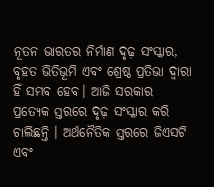ନୂତନ ଭାରତର ନିର୍ମାଣ ଦୃଢ଼ ସଂସ୍କାର, ବୃହତ ଭିତିଭୂମି ଏବଂ ଶ୍ରେଷ୍ଠ ପ୍ରତିଭା ଦ୍ୱାରା ହିଁ ସମ୍ଭବ ହେବ। ଆଜି ସରକାର ପ୍ରତ୍ୟେକ ସ୍ତରରେ ଦୃଢ଼ ସଂସ୍କାର କରି ଚାଲିଛନ୍ତି । ଅର୍ଥନୈତିକ ସ୍ତରରେ ଜିଏସଟି ଏବଂ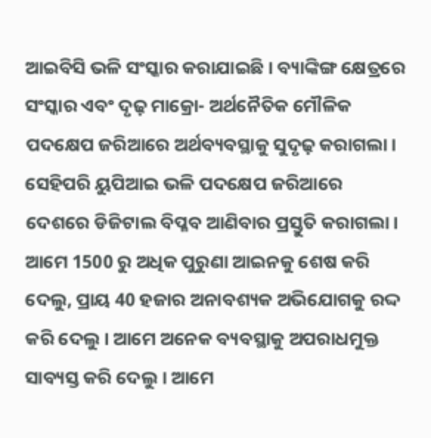ଆଇବିସି ଭଳି ସଂସ୍କାର କରାଯାଇଛି। ବ୍ୟାଙ୍କିଙ୍ଗ କ୍ଷେତ୍ରରେ ସଂସ୍କାର ଏବଂ ଦୃଢ଼ ମାକ୍ରୋ- ଅର୍ଥନୈତିକ ମୌଳିକ ପଦକ୍ଷେପ ଜରିଆରେ ଅର୍ଥବ୍ୟବସ୍ଥାକୁ ସୁଦୃଢ଼ କରାଗଲା। ସେହିପରି ୟୁପିଆଇ ଭଳି ପଦକ୍ଷେପ ଜରିଆରେ ଦେଶରେ ଡିଜିଟାଲ ବିପ୍ଳବ ଆଣିବାର ପ୍ରସ୍ତୁତି କରାଗଲା। ଆମେ 1500 ରୁ ଅଧିକ ପୁରୁଣା ଆଇନକୁ ଶେଷ କରି ଦେଲୁ, ପ୍ରାୟ 40 ହଜାର ଅନାବଶ୍ୟକ ଅଭିଯୋଗକୁ ରଦ୍ଦ କରି ଦେଲୁ। ଆମେ ଅନେକ ବ୍ୟବସ୍ଥାକୁ ଅପରାଧମୁକ୍ତ ସାବ୍ୟସ୍ତ କରି ଦେଲୁ । ଆମେ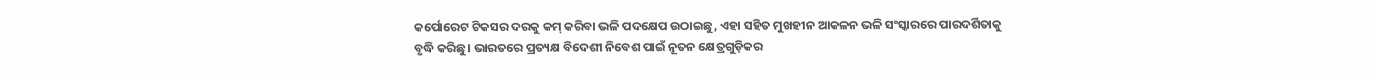କର୍ପୋରେଟ ଟିକସର ଦରକୁ କମ୍ କରିବା ଭଳି ପଦକ୍ଷେପ ଉଠାଇଛୁ, ଏହା ସହିତ ମୁଖହୀନ ଆକଳନ ଭଳି ସଂସ୍କାରରେ ପାରଦର୍ଶିତାକୁ ବୃଦ୍ଧି କରିଛୁ। ଭାରତରେ ପ୍ରତ୍ୟକ୍ଷ ବିଦେଶୀ ନିବେଶ ପାଇଁ ନୂତନ କ୍ଷେତ୍ରଗୁଡ଼ିକର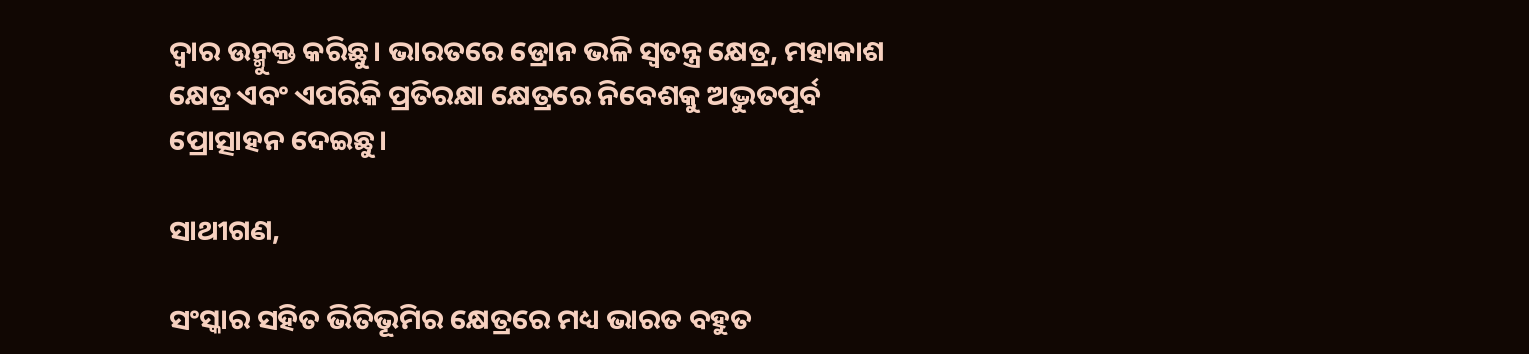ଦ୍ୱାର ଉନ୍ମୁକ୍ତ କରିଛୁ। ଭାରତରେ ଡ୍ରୋନ ଭଳି ସ୍ୱତନ୍ତ୍ର କ୍ଷେତ୍ର, ମହାକାଶ କ୍ଷେତ୍ର ଏବଂ ଏପରିକି ପ୍ରତିରକ୍ଷା କ୍ଷେତ୍ରରେ ନିବେଶକୁ ଅଦ୍ଭୁତପୂର୍ବ ପ୍ରୋତ୍ସାହନ ଦେଇଛୁ।

ସାଥୀଗଣ,

ସଂସ୍କାର ସହିତ ଭିତିଭୂମିର କ୍ଷେତ୍ରରେ ମଧ୍ୟ ଭାରତ ବହୁତ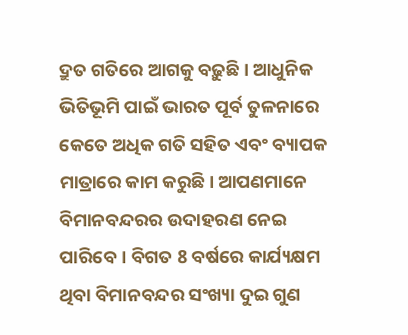ଦ୍ରୁତ ଗତିରେ ଆଗକୁ ବଢ଼ୁଛି। ଆଧୁନିକ ଭିତିଭୂମି ପାଇଁ ଭାରତ ପୂର୍ବ ତୁଳନାରେ କେତେ ଅଧିକ ଗତି ସହିତ ଏବଂ ବ୍ୟାପକ ମାତ୍ରାରେ କାମ କରୁଛି। ଆପଣମାନେ ବିମାନବନ୍ଦରର ଉଦାହରଣ ନେଇ ପାରିବେ। ବିଗତ 8 ବର୍ଷରେ କାର୍ଯ୍ୟକ୍ଷମ ଥିବା ବିମାନବନ୍ଦର ସଂଖ୍ୟା ଦୁଇ ଗୁଣ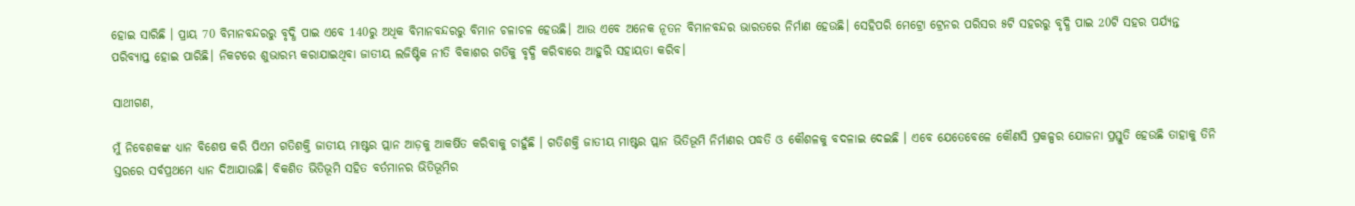ହୋଇ ସାରିଛି । ପ୍ରାୟ 70 ବିମାନବନ୍ଦରରୁ ବୃଦ୍ଧି ପାଇ ଏବେ 140ରୁ ଅଧିକ ବିମାନବନ୍ଦରରୁ ବିମାନ ଚଳାଚଳ ହେଉଛି। ଆଉ ଏବେ ଅନେକ ନୂତନ ବିମାନବନ୍ଦର ଭାରତରେ ନିର୍ମାଣ ହେଉଛି। ସେହିପରି ମେଟ୍ରୋ ଟ୍ରେନର ପରିସର ୫ଟି ସହରରୁ ବୃଦ୍ଧି ପାଇ 20ଟି ସହର ପର୍ଯ୍ୟନ୍ତ ପରିବ୍ୟାପ୍ତ ହୋଇ ପାରିଛି। ନିକଟରେ ଶୁଭାରମ୍ଭ କରାଯାଇଥିବା ଜାତୀୟ ଲଜିଷ୍ଟିକ ନୀତି ବିକାଶର ଗତିକୁ ବୃଦ୍ଧି କରିବାରେ ଆହୁରି ସହାୟତା କରିବ।

ସାଥୀଗଣ,

ମୁଁ ନିବେଶକଙ୍କ ଧ୍ୟାନ ବିଶେଷ କରି ପିଏମ ଗତିଶକ୍ତି ଜାତୀୟ ମାଷ୍ଟର ପ୍ଲାନ ଆଡ଼କୁ ଆକର୍ଷିତ କରିବାକୁ ଚାହୁଁଛି । ଗତିଶକ୍ତି ଜାତୀୟ ମାଷ୍ଟର ପ୍ଲାନ ଭିତିଭୂମି ନିର୍ମାଣର ପଦ୍ଧତି ଓ କୌଶଳକୁ ବଦଳାଇ ଦେଇଛି । ଏବେ ଯେତେବେଳେ କୌଣସି ପ୍ରକଳ୍ପର ଯୋଜନା ପ୍ରସ୍ତୁତି ହେଉଛି ତାହାକୁ ତିନି ସ୍ତରରେ ସର୍ବପ୍ରଥମେ ଧ୍ୟାନ ଦିଆଯାଉଛି। ବିକଶିତ ଭିତିଭୂମି ସହିତ ବର୍ତମାନର ଭିତିଭୂମିର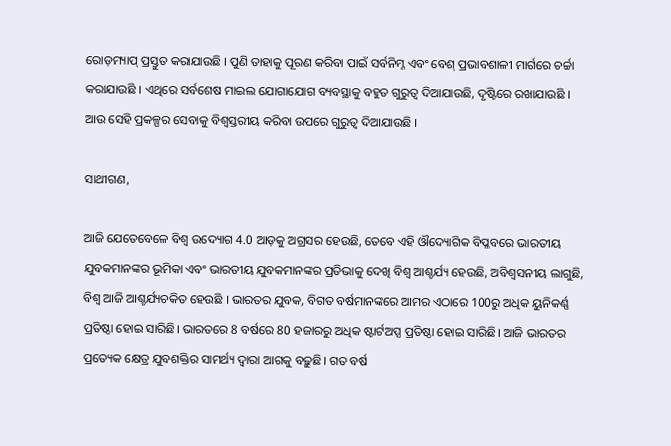ରୋଡ଼ମ୍ୟାପ୍ ପ୍ରସ୍ତୁତ କରାଯାଉଛି । ପୁଣି ତାହାକୁ ପୂରଣ କରିବା ପାଇଁ ସର୍ବନିମ୍ନ ଏବଂ ବେଶ୍ ପ୍ରଭାବଶାଳୀ ମାର୍ଗରେ ଚର୍ଚ୍ଚା କରାଯାଉଛି । ଏଥିରେ ସର୍ବଶେଷ ମାଇଲ ଯୋଗାଯୋଗ ବ୍ୟବସ୍ଥାକୁ ବହୁତ ଗୁରୁତ୍ୱ ଦିଆଯାଉଛି, ଦୃଷ୍ଟିରେ ରଖାଯାଉଛି । ଆଉ ସେହି ପ୍ରକଳ୍ପର ସେବାକୁ ବିଶ୍ୱସ୍ତରୀୟ କରିବା ଉପରେ ଗୁରୁତ୍ୱ ଦିଆଯାଉଛି ।

ସାଥୀଗଣ,

ଆଜି ଯେତେବେଳେ ବିଶ୍ୱ ଉଦ୍ୟୋଗ 4.0 ଆଡ଼କୁ ଅଗ୍ରସର ହେଉଛି, ତେବେ ଏହି ଔଦ୍ୟୋଗିକ ବିପ୍ଳବରେ ଭାରତୀୟ ଯୁବକମାନଙ୍କର ଭୂମିକା ଏବଂ ଭାରତୀୟ ଯୁବକମାନଙ୍କର ପ୍ରତିଭାକୁ ଦେଖି ବିଶ୍ୱ ଆଶ୍ଚର୍ଯ୍ୟ ହେଉଛି, ଅବିଶ୍ୱସନୀୟ ଲାଗୁଛି, ବିଶ୍ୱ ଆଜି ଆଶ୍ଚର୍ଯ୍ୟଚକିତ ହେଉଛି । ଭାରତର ଯୁବକ, ବିଗତ ବର୍ଷମାନଙ୍କରେ ଆମର ଏଠାରେ 100ରୁ ଅଧିକ ୟୁନିକର୍ଣ୍ଣ ପ୍ରତିଷ୍ଠା ହୋଇ ସାରିଛି। ଭାରତରେ 8 ବର୍ଷରେ 80 ହଜାରରୁ ଅଧିକ ଷ୍ଟାର୍ଟଅପ୍ସ ପ୍ରତିଷ୍ଠା ହୋଇ ସାରିଛି। ଆଜି ଭାରତର ପ୍ରତ୍ୟେକ କ୍ଷେତ୍ର ଯୁବଶକ୍ତିର ସାମର୍ଥ୍ୟ ଦ୍ୱାରା ଆଗକୁ ବଢ଼ୁଛି। ଗତ ବର୍ଷ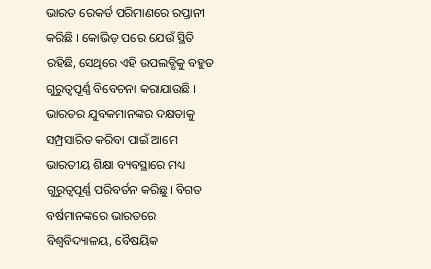ଭାରତ ରେକର୍ଡ ପରିମାଣରେ ରପ୍ତାନୀ କରିଛି । କୋଭିଡ଼ ପରେ ଯେଉଁ ସ୍ଥିତି ରହିଛି, ସେଥିରେ ଏହି ଉପଲବ୍ଧିକୁ ବହୁତ ଗୁରୁତ୍ୱପୂର୍ଣ୍ଣ ବିବେଚନା କରାଯାଉଛି । ଭାରତର ଯୁବକମାନଙ୍କର ଦକ୍ଷତାକୁ ସମ୍ପ୍ରସାରିତ କରିବା ପାଇଁ ଆମେ ଭାରତୀୟ ଶିକ୍ଷା ବ୍ୟବସ୍ଥାରେ ମଧ୍ୟ ଗୁରୁତ୍ୱପୂର୍ଣ୍ଣ ପରିବର୍ତନ କରିଛୁ। ବିଗତ ବର୍ଷମାନଙ୍କରେ ଭାରତରେ ବିଶ୍ୱବିଦ୍ୟାଳୟ, ବୈଷୟିକ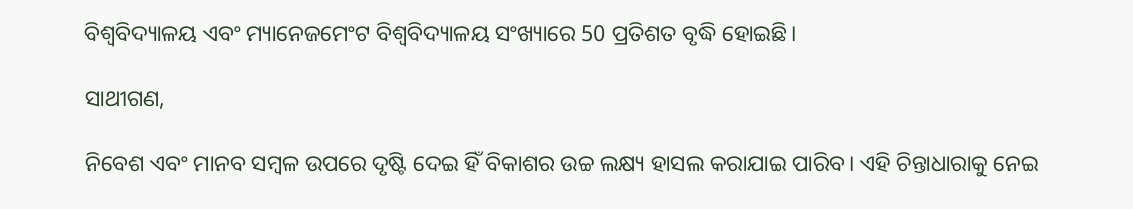ବିଶ୍ୱବିଦ୍ୟାଳୟ ଏବଂ ମ୍ୟାନେଜମେଂଟ ବିଶ୍ୱବିଦ୍ୟାଳୟ ସଂଖ୍ୟାରେ 50 ପ୍ରତିଶତ ବୃଦ୍ଧି ହୋଇଛି।

ସାଥୀଗଣ,

ନିବେଶ ଏବଂ ମାନବ ସମ୍ବଳ ଉପରେ ଦୃଷ୍ଟି ଦେଇ ହିଁ ବିକାଶର ଉଚ୍ଚ ଲକ୍ଷ୍ୟ ହାସଲ କରାଯାଇ ପାରିବ। ଏହି ଚିନ୍ତାଧାରାକୁ ନେଇ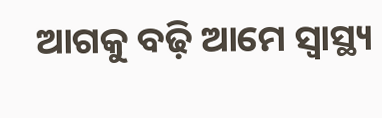ଆଗକୁ ବଢ଼ି ଆମେ ସ୍ୱାସ୍ଥ୍ୟ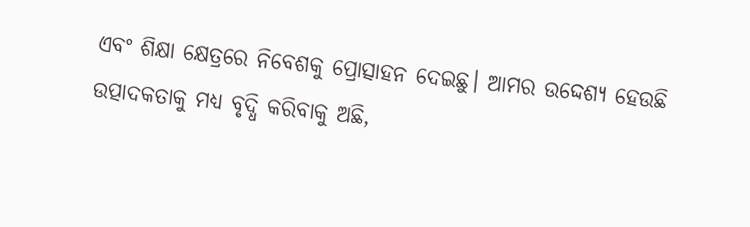ଏବଂ ଶିକ୍ଷା କ୍ଷେତ୍ରରେ ନିବେଶକୁ ପ୍ରୋତ୍ସାହନ ଦେଇଛୁ। ଆମର ଉଦ୍ଦେଶ୍ୟ ହେଉଛି ଉତ୍ପାଦକତାକୁ ମଧ୍ୟ ବୃଦ୍ଧି କରିବାକୁ ଅଛି,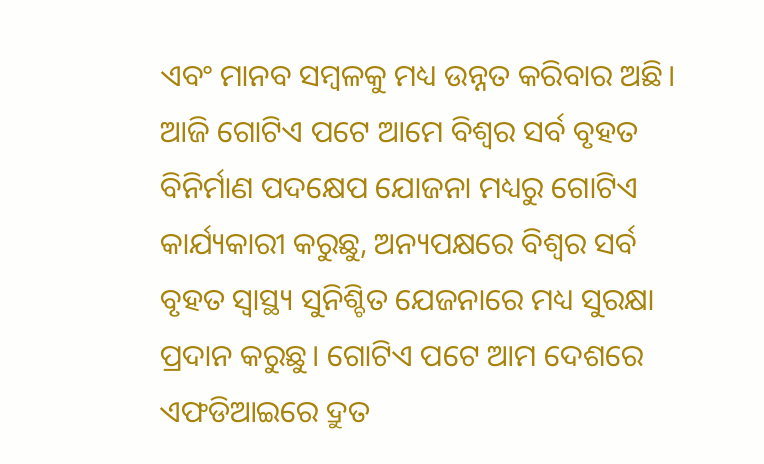ଏବଂ ମାନବ ସମ୍ବଳକୁ ମଧ୍ୟ ଉନ୍ନତ କରିବାର ଅଛି। ଆଜି ଗୋଟିଏ ପଟେ ଆମେ ବିଶ୍ୱର ସର୍ବ ବୃହତ ବିନିର୍ମାଣ ପଦକ୍ଷେପ ଯୋଜନା ମଧ୍ୟରୁ ଗୋଟିଏ କାର୍ଯ୍ୟକାରୀ କରୁଛୁ, ଅନ୍ୟପକ୍ଷରେ ବିଶ୍ୱର ସର୍ବ ବୃହତ ସ୍ୱାସ୍ଥ୍ୟ ସୁନିଶ୍ଚିତ ଯେଜନାରେ ମଧ୍ୟ ସୁରକ୍ଷା ପ୍ରଦାନ କରୁଛୁ। ଗୋଟିଏ ପଟେ ଆମ ଦେଶରେ ଏଫଡିଆଇରେ ଦ୍ରୁତ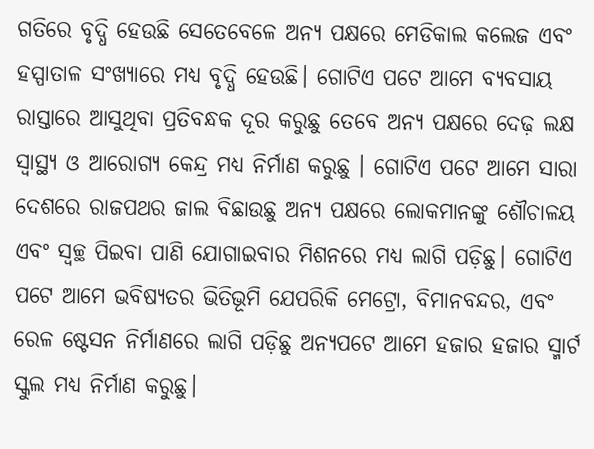ଗତିରେ ବୃଦ୍ଧି ହେଉଛି ସେତେବେଳେ ଅନ୍ୟ ପକ୍ଷରେ ମେଡିକାଲ କଲେଜ ଏବଂ ହସ୍ପାତାଳ ସଂଖ୍ୟାରେ ମଧ୍ୟ ବୃଦ୍ଧି ହେଉଛି। ଗୋଟିଏ ପଟେ ଆମେ ବ୍ୟବସାୟ ରାସ୍ତାରେ ଆସୁଥିବା ପ୍ରତିବନ୍ଧକ ଦୂର କରୁଛୁ ତେବେ ଅନ୍ୟ ପକ୍ଷରେ ଦେଢ଼ ଲକ୍ଷ ସ୍ୱାସ୍ଥ୍ୟ ଓ ଆରୋଗ୍ୟ କେନ୍ଦ୍ର ମଧ୍ୟ ନିର୍ମାଣ କରୁଛୁ । ଗୋଟିଏ ପଟେ ଆମେ ସାରା ଦେଶରେ ରାଜପଥର ଜାଲ ବିଛାଉଛୁ ଅନ୍ୟ ପକ୍ଷରେ ଲୋକମାନଙ୍କୁ ଶୌଚାଳୟ ଏବଂ ସ୍ୱଚ୍ଛ ପିଇବା ପାଣି ଯୋଗାଇବାର ମିଶନରେ ମଧ୍ୟ ଲାଗି ପଡ଼ିଛୁ। ଗୋଟିଏ ପଟେ ଆମେ ଭବିଷ୍ୟତର ଭିତିଭୂମି ଯେପରିକି ମେଟ୍ରୋ, ବିମାନବନ୍ଦର, ଏବଂ ରେଳ ଷ୍ଟେସନ ନିର୍ମାଣରେ ଲାଗି ପଡ଼ିଛୁ ଅନ୍ୟପଟେ ଆମେ ହଜାର ହଜାର ସ୍ମାର୍ଟ ସ୍କୁଲ ମଧ୍ୟ ନିର୍ମାଣ କରୁଛୁ।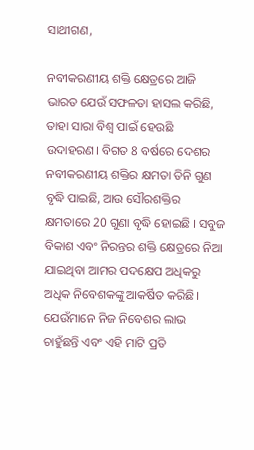ସାଥୀଗଣ,

ନବୀକରଣୀୟ ଶକ୍ତି କ୍ଷେତ୍ରରେ ଆଜି ଭାରତ ଯେଉଁ ସଫଳତା ହାସଲ କରିଛି, ତାହା ସାରା ବିଶ୍ୱ ପାଇଁ ହେଉଛି ଉଦାହରଣ। ବିଗତ 8 ବର୍ଷରେ ଦେଶର ନବୀକରଣୀୟ ଶକ୍ତିର କ୍ଷମତା ତିନି ଗୁଣ ବୃଦ୍ଧି ପାଇଛି, ଆଉ ସୌରଶକ୍ତିର କ୍ଷମତାରେ 20 ଗୁଣା ବୃଦ୍ଧି ହୋଇଛି । ସବୁଜ ବିକାଶ ଏବଂ ନିରନ୍ତର ଶକ୍ତି କ୍ଷେତ୍ରରେ ନିଆ ଯାଇଥିବା ଆମର ପଦକ୍ଷେପ ଅଧିକରୁ ଅଧିକ ନିବେଶକଙ୍କୁ ଆକର୍ଷିତ କରିଛି। ଯେଉଁମାନେ ନିଜ ନିବେଶର ଲାଭ ଚାହୁଁଛନ୍ତି ଏବଂ ଏହି ମାଟି ପ୍ରତି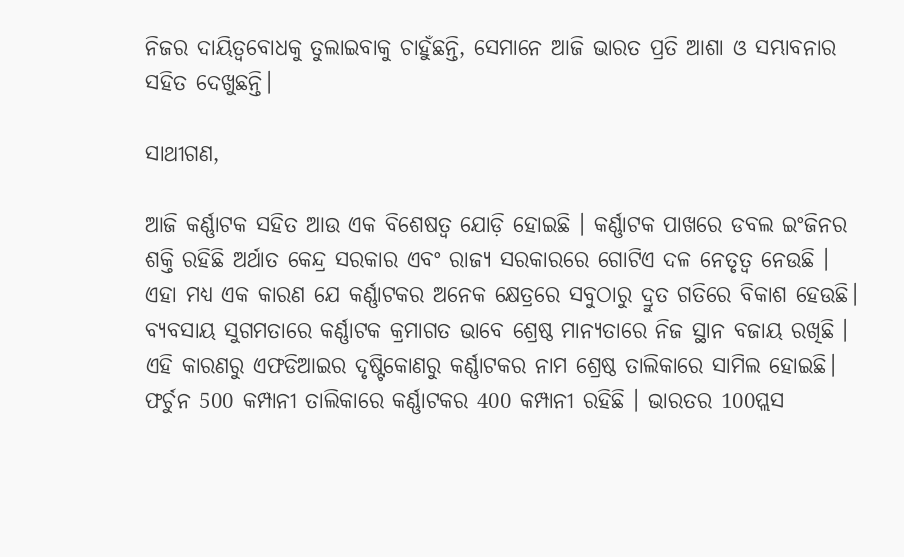ନିଜର ଦାୟିତ୍ୱବୋଧକୁ ତୁଲାଇବାକୁ ଚାହୁଁଛନ୍ତି, ସେମାନେ ଆଜି ଭାରତ ପ୍ରତି ଆଶା ଓ ସମ୍ଭାବନାର ସହିତ ଦେଖୁଛନ୍ତି।

ସାଥୀଗଣ,

ଆଜି କର୍ଣ୍ଣାଟକ ସହିତ ଆଉ ଏକ ବିଶେଷତ୍ୱ ଯୋଡ଼ି ହୋଇଛି । କର୍ଣ୍ଣାଟକ ପାଖରେ ଡବଲ ଇଂଜିନର ଶକ୍ତି ରହିଛି ଅର୍ଥାତ କେନ୍ଦ୍ର ସରକାର ଏବଂ ରାଜ୍ୟ ସରକାରରେ ଗୋଟିଏ ଦଳ ନେତୃତ୍ୱ ନେଉଛି । ଏହା ମଧ୍ୟ ଏକ କାରଣ ଯେ କର୍ଣ୍ଣାଟକର ଅନେକ କ୍ଷେତ୍ରରେ ସବୁଠାରୁ ଦ୍ରୁତ ଗତିରେ ବିକାଶ ହେଉଛି। ବ୍ୟବସାୟ ସୁଗମତାରେ କର୍ଣ୍ଣାଟକ କ୍ରମାଗତ ଭାବେ ଶ୍ରେଷ୍ଠ ମାନ୍ୟତାରେ ନିଜ ସ୍ଥାନ ବଜାୟ ରଖିଛି । ଏହି କାରଣରୁ ଏଫଡିଆଇର ଦୃଷ୍ଟିକୋଣରୁ କର୍ଣ୍ଣାଟକର ନାମ ଶ୍ରେଷ୍ଠ ତାଲିକାରେ ସାମିଲ ହୋଇଛି। ଫର୍ଚୁନ 500 କମ୍ପାନୀ ତାଲିକାରେ କର୍ଣ୍ଣାଟକର 400 କମ୍ପାନୀ ରହିଛି । ଭାରତର 100ପ୍ଲସ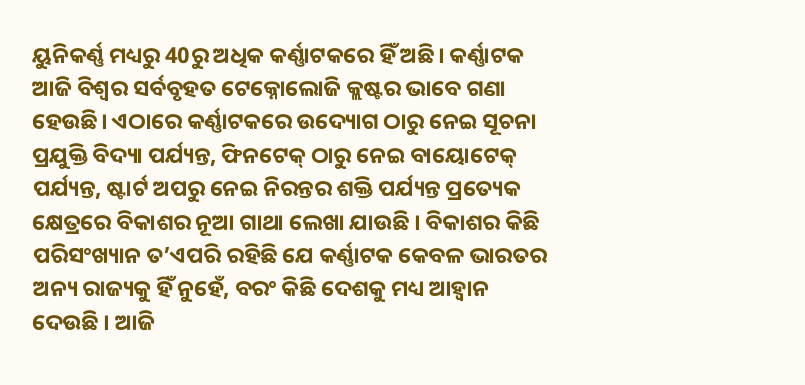ୟୁନିକର୍ଣ୍ଣ ମଧ୍ୟରୁ 40ରୁ ଅଧିକ କର୍ଣ୍ଣାଟକରେ ହିଁ ଅଛି। କର୍ଣ୍ଣାଟକ ଆଜି ବିଶ୍ୱର ସର୍ବବୃହତ ଟେକ୍ନୋଲୋଜି କ୍ଲଷ୍ଟର ଭାବେ ଗଣା ହେଉଛି। ଏଠାରେ କର୍ଣ୍ଣାଟକରେ ଉଦ୍ୟୋଗ ଠାରୁ ନେଇ ସୂଚନା ପ୍ରଯୁକ୍ତି ବିଦ୍ୟା ପର୍ଯ୍ୟନ୍ତ, ଫିନଟେକ୍ ଠାରୁ ନେଇ ବାୟୋଟେକ୍ ପର୍ଯ୍ୟନ୍ତ, ଷ୍ଟାର୍ଟ ଅପରୁ ନେଇ ନିରନ୍ତର ଶକ୍ତି ପର୍ଯ୍ୟନ୍ତ ପ୍ରତ୍ୟେକ କ୍ଷେତ୍ରରେ ବିକାଶର ନୂଆ ଗାଥା ଲେଖା ଯାଉଛି । ବିକାଶର କିଛି ପରିସଂଖ୍ୟାନ ତ’ଏପରି ରହିଛି ଯେ କର୍ଣ୍ଣାଟକ କେବଳ ଭାରତର ଅନ୍ୟ ରାଜ୍ୟକୁ ହିଁ ନୁହେଁ, ବରଂ କିଛି ଦେଶକୁ ମଧ୍ୟ ଆହ୍ୱାନ ଦେଉଛି । ଆଜି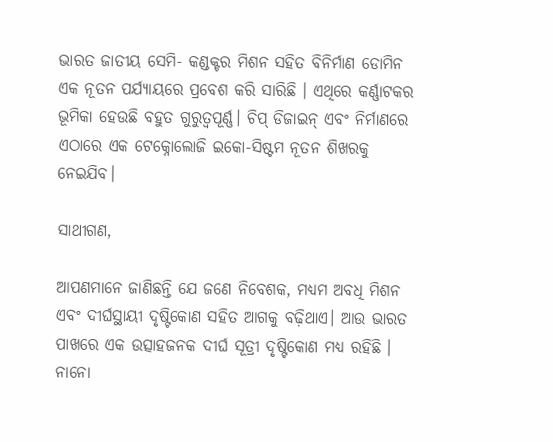ଭାରତ ଜାତୀୟ ସେମି- କଣ୍ଡକ୍ଟର ମିଶନ ସହିତ ବିନିର୍ମାଣ ଡୋମିନ ଏକ ନୂତନ ପର୍ଯ୍ୟାୟରେ ପ୍ରବେଶ କରି ସାରିଛି । ଏଥିରେ କର୍ଣ୍ଣାଟକର ଭୂମିକା ହେଉଛି ବହୁତ ଗୁରୁତ୍ୱପୂର୍ଣ୍ଣ। ଚିପ୍ ଡିଜାଇନ୍ ଏବଂ ନିର୍ମାଣରେ ଏଠାରେ ଏକ ଟେକ୍ନୋଲୋଜି ଇକୋ-ସିଷ୍ଟମ ନୂତନ ଶିଖରକୁ ନେଇଯିବ।

ସାଥୀଗଣ,

ଆପଣମାନେ ଜାଣିଛନ୍ତି ଯେ ଜଣେ ନିବେଶକ, ମଧ୍ୟମ ଅବଧି ମିଶନ ଏବଂ ଦୀର୍ଘସ୍ଥାୟୀ ଦୃଷ୍ଟିକୋଣ ସହିତ ଆଗକୁ ବଢ଼ିଥାଏ। ଆଉ ଭାରତ ପାଖରେ ଏକ ଉତ୍ସାହଜନକ ଦୀର୍ଘ ସୂତ୍ରୀ ଦୃଷ୍ଟିକୋଣ ମଧ୍ୟ ରହିଛି । ନାନୋ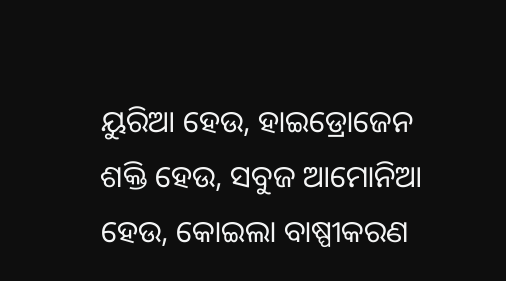ୟୁରିଆ ହେଉ, ହାଇଡ୍ରୋଜେନ ଶକ୍ତି ହେଉ, ସବୁଜ ଆମୋନିଆ ହେଉ, କୋଇଲା ବାଷ୍ପୀକରଣ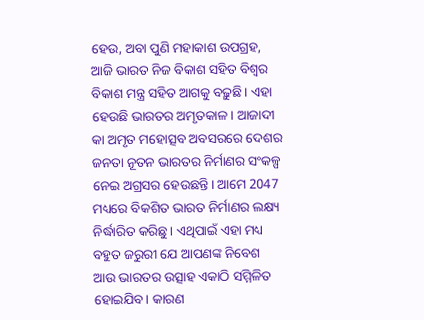ହେଉ, ଅବା ପୁଣି ମହାକାଶ ଉପଗ୍ରହ, ଆଜି ଭାରତ ନିଜ ବିକାଶ ସହିତ ବିଶ୍ୱର ବିକାଶ ମନ୍ତ୍ର ସହିତ ଆଗକୁ ବଢ଼ୁଛି। ଏହା ହେଉଛି ଭାରତର ଅମୃତକାଳ। ଆଜାଦୀ କା ଅମୃତ ମହୋତ୍ସବ ଅବସରରେ ଦେଶର ଜନତା ନୂତନ ଭାରତର ନିର୍ମାଣର ସଂକଳ୍ପ ନେଇ ଅଗ୍ରସର ହେଉଛନ୍ତି। ଆମେ 2047 ମଧ୍ୟରେ ବିକଶିତ ଭାରତ ନିର୍ମାଣର ଲକ୍ଷ୍ୟ ନିର୍ଦ୍ଧାରିତ କରିଛୁ। ଏଥିପାଇଁ ଏହା ମଧ୍ୟ ବହୁତ ଜରୁରୀ ଯେ ଆପଣଙ୍କ ନିବେଶ ଆଉ ଭାରତର ଉତ୍ସାହ ଏକାଠି ସମ୍ମିଳିତ ହୋଇଯିବ। କାରଣ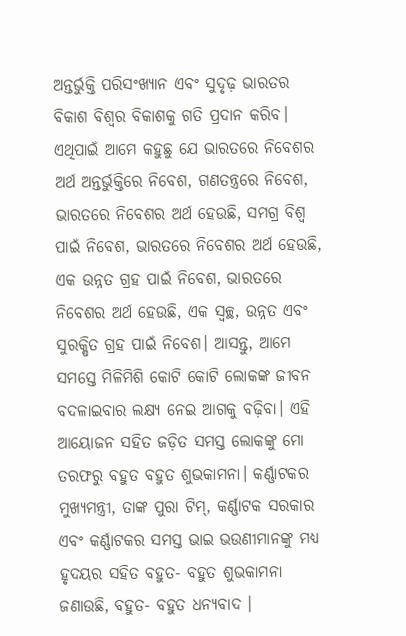ଅନ୍ତର୍ଭୁକ୍ତି ପରିସଂଖ୍ୟାନ ଏବଂ ସୁଦୃଢ଼ ଭାରତର ବିକାଶ ବିଶ୍ୱର ବିକାଶକୁ ଗତି ପ୍ରଦାନ କରିବ। ଏଥିପାଇଁ ଆମେ କହୁଛୁ ଯେ ଭାରତରେ ନିବେଶର ଅର୍ଥ ଅନ୍ତର୍ଭୁକ୍ତିରେ ନିବେଶ, ଗଣତନ୍ତ୍ରରେ ନିବେଶ, ଭାରତରେ ନିବେଶର ଅର୍ଥ ହେଉଛି, ସମଗ୍ର ବିଶ୍ୱ ପାଇଁ ନିବେଶ, ଭାରତରେ ନିବେଶର ଅର୍ଥ ହେଉଛି, ଏକ ଉନ୍ନତ ଗ୍ରହ ପାଇଁ ନିବେଶ, ଭାରତରେ ନିବେଶର ଅର୍ଥ ହେଉଛି, ଏକ ସ୍ୱଚ୍ଛ, ଉନ୍ନତ ଏବଂ ସୁରକ୍ଷିତ ଗ୍ରହ ପାଇଁ ନିବେଶ। ଆସନ୍ତୁ, ଆମେ ସମସ୍ତେ ମିଳିମିଶି କୋଟି କୋଟି ଲୋକଙ୍କ ଜୀବନ ବଦଳାଇବାର ଲକ୍ଷ୍ୟ ନେଇ ଆଗକୁ ବଢ଼ିବା। ଏହି ଆୟୋଜନ ସହିତ ଜଡ଼ିତ ସମସ୍ତ ଲୋକଙ୍କୁ ମୋ ତରଫରୁ ବହୁତ ବହୁତ ଶୁଭକାମନା। କର୍ଣ୍ଣାଟକର ମୁଖ୍ୟମନ୍ତ୍ରୀ, ତାଙ୍କ ପୁରା ଟିମ୍, କର୍ଣ୍ଣାଟକ ସରକାର ଏବଂ କର୍ଣ୍ଣାଟକର ସମସ୍ତ ଭାଇ ଭଉଣୀମାନଙ୍କୁ ମଧ୍ୟ ହୃଦୟର ସହିତ ବହୁତ- ବହୁତ ଶୁଭକାମନା ଜଣାଉଛି, ବହୁତ- ବହୁତ ଧନ୍ୟବାଦ ।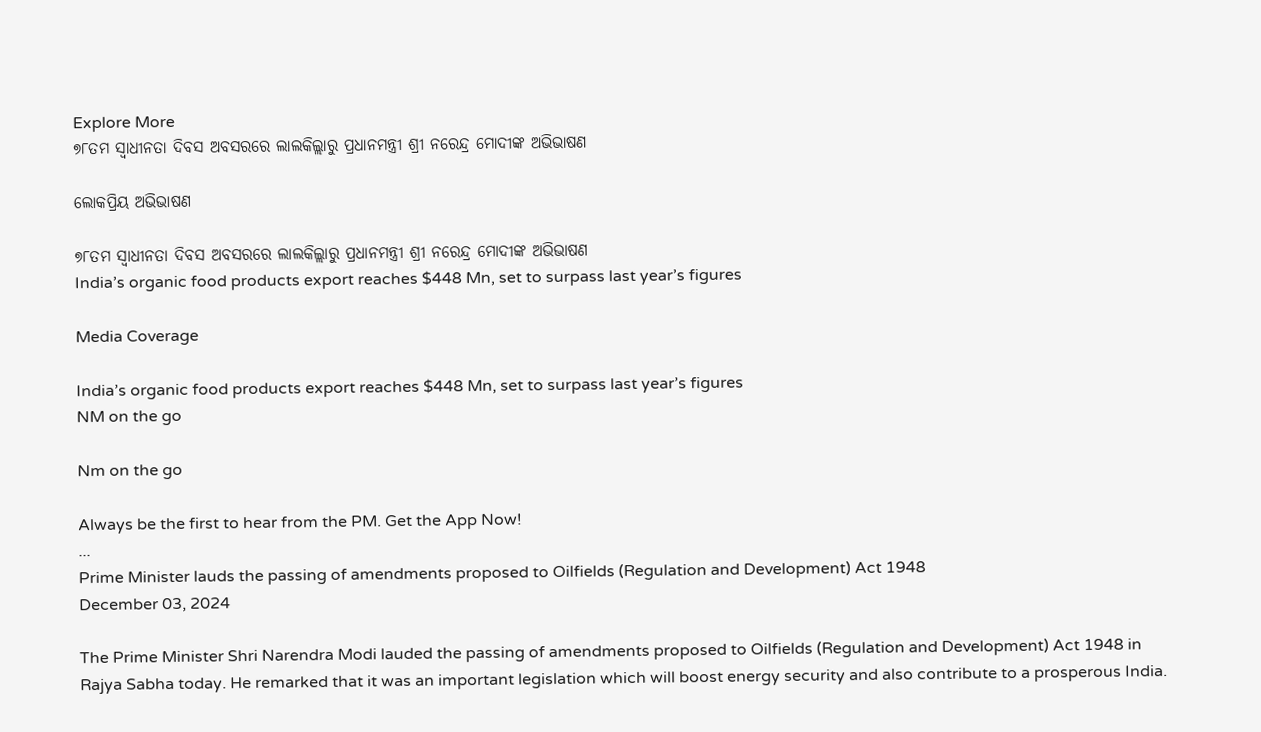Explore More
୭୮ତମ ସ୍ୱାଧୀନତା ଦିବସ ଅବସରରେ ଲାଲକିଲ୍ଲାରୁ ପ୍ରଧାନମନ୍ତ୍ରୀ ଶ୍ରୀ ନରେନ୍ଦ୍ର ମୋଦୀଙ୍କ ଅଭିଭାଷଣ

ଲୋକପ୍ରିୟ ଅଭିଭାଷଣ

୭୮ତମ ସ୍ୱାଧୀନତା ଦିବସ ଅବସରରେ ଲାଲକିଲ୍ଲାରୁ ପ୍ରଧାନମନ୍ତ୍ରୀ ଶ୍ରୀ ନରେନ୍ଦ୍ର ମୋଦୀଙ୍କ ଅଭିଭାଷଣ
India’s organic food products export reaches $448 Mn, set to surpass last year’s figures

Media Coverage

India’s organic food products export reaches $448 Mn, set to surpass last year’s figures
NM on the go

Nm on the go

Always be the first to hear from the PM. Get the App Now!
...
Prime Minister lauds the passing of amendments proposed to Oilfields (Regulation and Development) Act 1948
December 03, 2024

The Prime Minister Shri Narendra Modi lauded the passing of amendments proposed to Oilfields (Regulation and Development) Act 1948 in Rajya Sabha today. He remarked that it was an important legislation which will boost energy security and also contribute to a prosperous India.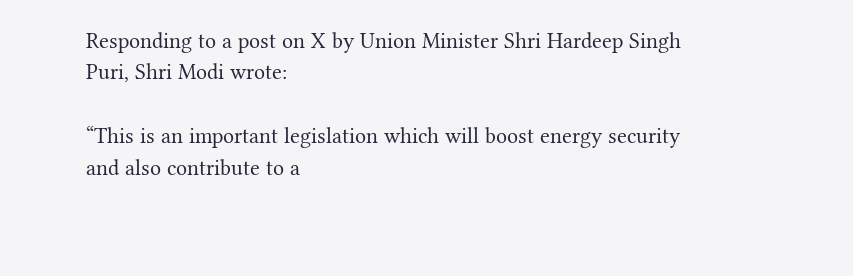Responding to a post on X by Union Minister Shri Hardeep Singh Puri, Shri Modi wrote:

“This is an important legislation which will boost energy security and also contribute to a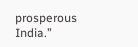prosperous India.”